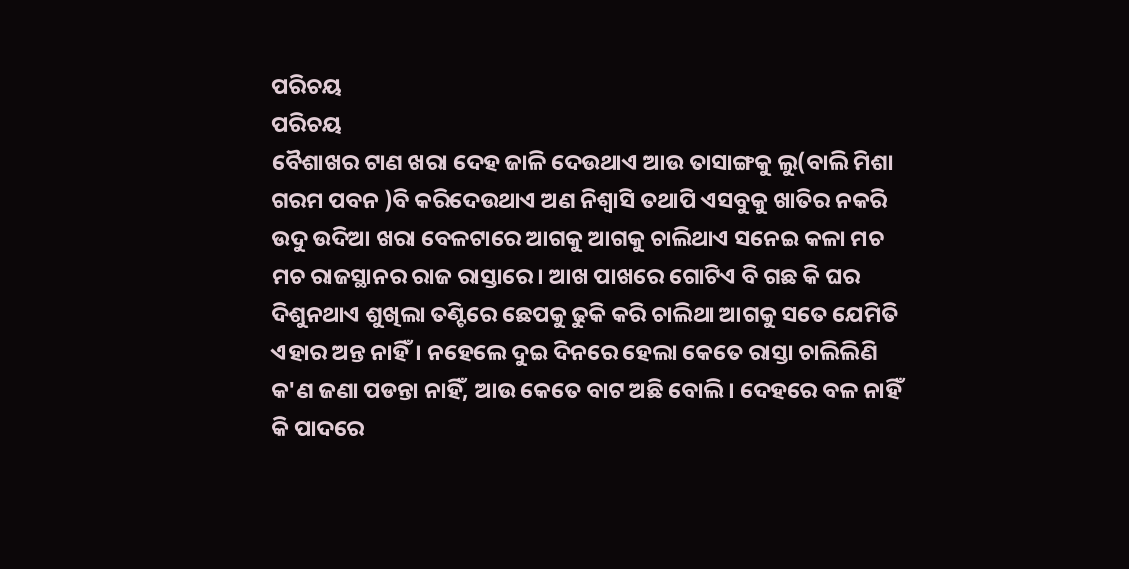ପରିଚୟ
ପରିଚୟ
ବୈଶାଖର ଟାଣ ଖରା ଦେହ ଜାଳି ଦେଉଥାଏ ଆଉ ତାସାଙ୍ଗକୁ ଲୁ(ବାଲି ମିଶା ଗରମ ପବନ )ବି କରିଦେଉଥାଏ ଅଣ ନିଶ୍ବାସି ତଥାପି ଏସବୁକୁ ଖାତିର ନକରି ଉଦୁ ଉଦିଆ ଖରା ବେଳଟାରେ ଆଗକୁ ଆଗକୁ ଚାଲିଥାଏ ସନେଇ କଳା ମଚ ମଚ ରାଜସ୍ଥାନର ରାଜ ରାସ୍ତାରେ। ଆଖ ପାଖରେ ଗୋଟିଏ ବି ଗଛ କି ଘର ଦିଶୁନଥାଏ ଶୁଖିଲା ତଣ୍ଟିରେ ଛେପକୁ ଢୁକି କରି ଚାଲିଥା ଆଗକୁ ସତେ ଯେମିତି ଏହାର ଅନ୍ତ ନାହିଁ। ନହେଲେ ଦୁଇ ଦିନରେ ହେଲା କେତେ ରାସ୍ତା ଚାଲିଲିଣି କ'ଣ ଜଣା ପଡନ୍ତା ନାହିଁ, ଆଉ କେତେ ବାଟ ଅଛି ବୋଲି। ଦେହରେ ବଳ ନାହିଁ କି ପାଦରେ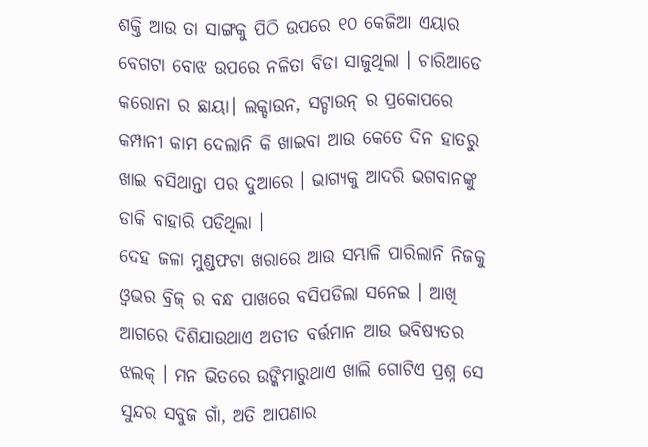ଶକ୍ତି ଆଉ ତା ସାଙ୍ଗକୁ ପିଠି ଉପରେ ୧୦ କେଜିଆ ଏୟାର ବେଗଟା ବୋଝ ଉପରେ ନଳିତା ବିଡା ସାଜୁଥିଲା । ଚାରିଆଡେ କରୋନା ର ଛାୟା। ଲକ୍ଡାଉନ, ସଟ୍ଡାଉନ୍ ର ପ୍ରକୋପରେ କମ୍ପାନୀ କାମ ଦେଲାନି କି ଖାଇବା ଆଉ କେତେ ଦିନ ହାତରୁ ଖାଇ ବସିଥାନ୍ତା ପର ଦୁଆରେ । ଭାଗ୍ୟକୁ ଆଦରି ଭଗବାନଙ୍କୁ ଡାକି ବାହାରି ପଡିଥିଲା ।
ଦେହ ଜଳା ମୁଣ୍ଡଫଟା ଖରାରେ ଆଉ ସମ୍ଭାଳି ପାରିଲାନି ନିଜକୁ ଓ୍ବଭର ବ୍ରିଜ୍ ର ବନ୍ଧ ପାଖରେ ବସିପଡିଲା ସନେଇ । ଆଖି ଆଗରେ ଦିଶିଯାଉଥାଏ ଅତୀତ ବର୍ତ୍ତମାନ ଆଉ ଭବିଷ୍ୟତର ଝଲକ୍ । ମନ ଭିତରେ ଉଙ୍କିମାରୁଥାଏ ଖାଲି ଗୋଟିଏ ପ୍ରଶ୍ନ ସେ ସୁନ୍ଦର ସବୁଜ ଗାଁ, ଅତି ଆପଣାର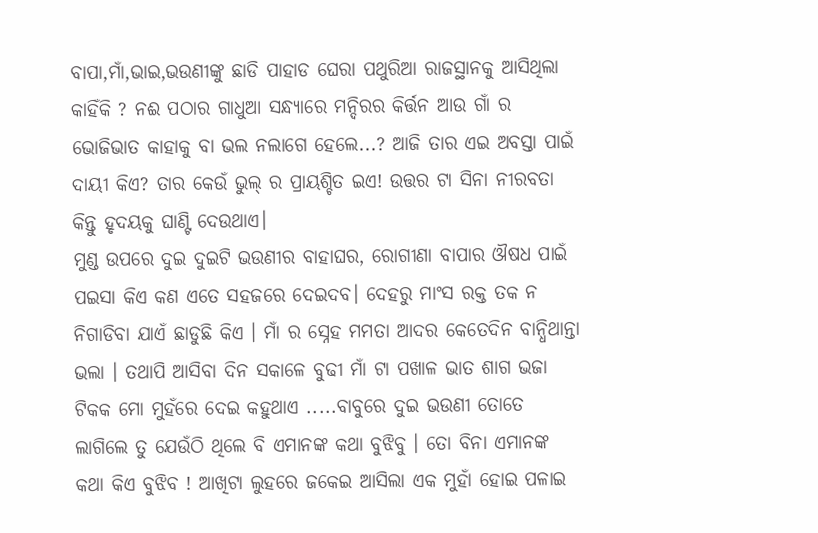ବାପା,ମାଁ,ଭାଇ,ଭଉଣୀଙ୍କୁ ଛାଡି ପାହାଡ ଘେରା ପଥୁରିଆ ରାଜସ୍ଥାନକୁ ଆସିଥିଲା କାହିଁକି ? ନଈ ପଠାର ଗାଧୁଆ ସନ୍ଧ୍ୟାରେ ମନ୍ଦିରର କିର୍ତ୍ତନ ଆଉ ଗାଁ ର ଭୋଜିଭାତ କାହାକୁ ବା ଭଲ ନଲାଗେ ହେଲେ...? ଆଜି ତାର ଏଇ ଅବସ୍ତା ପାଇଁ ଦାୟୀ କିଏ? ତାର କେଉଁ ଭୁଲ୍ ର ପ୍ରାୟଶ୍ଚିତ ଇଏ! ଉତ୍ତର ଟା ସିନା ନୀରବତା କିନ୍ତୁ ହୃଦୟକୁ ଘାଣ୍ଟି ଦେଉଥାଏ।
ମୁଣ୍ଡ ଉପରେ ଦୁଇ ଦୁଇଟି ଭଉଣୀର ବାହାଘର, ରୋଗୀଣା ବାପାର ଔଷଧ ପାଇଁ ପଇସା କିଏ କଣ ଏତେ ସହଜରେ ଦେଇଦବ। ଦେହରୁ ମାଂସ ରକ୍ତ ତକ ନ ନିଗାଡିବା ଯାଏଁ ଛାଡୁଛି କିଏ । ମାଁ ର ସ୍ନେହ ମମତା ଆଦର କେତେଦିନ ବାନ୍ଧିଥାନ୍ତା ଭଲା । ତଥାପି ଆସିବା ଦିନ ସକାଳେ ବୁଢୀ ମାଁ ଟା ପଖାଳ ଭାତ ଶାଗ ଭଜା ଟିକକ ମୋ ମୁହଁରେ ଦେଇ କହୁଥାଏ .....ବାବୁରେ ଦୁଇ ଭଉଣୀ ତୋତେ ଲାଗିଲେ ତୁ ଯେଉଁଠି ଥିଲେ ବି ଏମାନଙ୍କ କଥା ବୁଝିବୁ । ତୋ ବିନା ଏମାନଙ୍କ କଥା କିଏ ବୁଝିବ ! ଆଖିଟା ଲୁହରେ ଜକେଇ ଆସିଲା ଏକ ମୁହାଁ ହୋଇ ପଳାଇ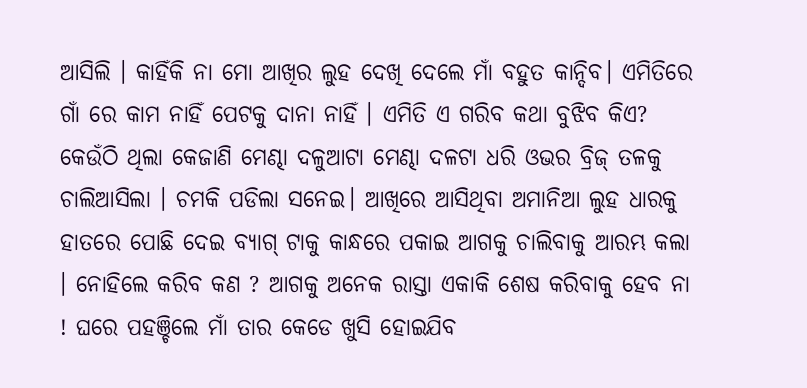ଆସିଲି । କାହିଁକି ନା ମୋ ଆଖିର ଲୁହ ଦେଖି ଦେଲେ ମାଁ ବହୁତ କାନ୍ଦିବ। ଏମିତିରେ ଗାଁ ରେ କାମ ନାହିଁ ପେଟକୁ ଦାନା ନାହିଁ । ଏମିତି ଏ ଗରିବ କଥା ବୁଝିବ କିଏ?
କେଉଁଠି ଥିଲା କେଜାଣି ମେଣ୍ଢା ଦଳୁଆଟା ମେଣ୍ଢା ଦଳଟା ଧରି ଓଭର ବ୍ରିଜ୍ ତଳକୁ ଚାଲିଆସିଲା । ଚମକି ପଡିଲା ସନେଇ। ଆଖିରେ ଆସିଥିବା ଅମାନିଆ ଲୁହ ଧାରକୁ ହାତରେ ପୋଛି ଦେଇ ବ୍ୟାଗ୍ ଟାକୁ କାନ୍ଧରେ ପକାଇ ଆଗକୁ ଚାଲିବାକୁ ଆରମ୍ଭ କଲା । ନୋହିଲେ କରିବ କଣ ? ଆଗକୁ ଅନେକ ରାସ୍ତା ଏକାକି ଶେଷ କରିବାକୁ ହେବ ନା ! ଘରେ ପହଞ୍ଚିଲେ ମାଁ ତାର କେଡେ ଖୁସି ହୋଇଯିବ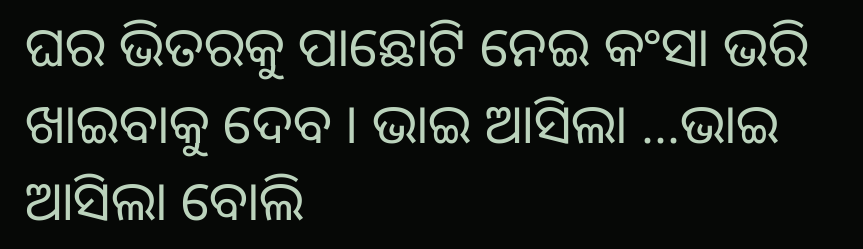ଘର ଭିତରକୁ ପାଛୋଟି ନେଇ କଂସା ଭରି ଖାଇବାକୁ ଦେବ । ଭାଇ ଆସିଲା ...ଭାଇ ଆସିଲା ବୋଲି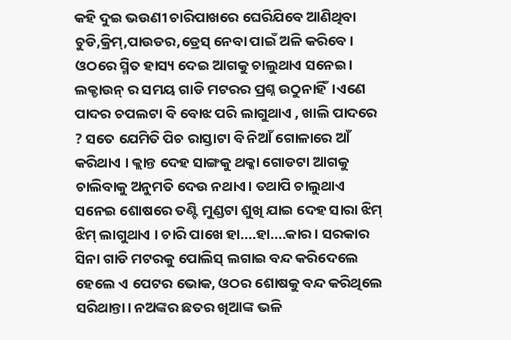କହି ଦୁଇ ଭଉଣୀ ଚାରିପାଖରେ ଘେରିଯିବେ ଆଣିଥିବା ଚୁଡି,କ୍ରିମ୍,ପାଉଡର,ଡ୍ରେସ୍ ନେବା ପାଇଁ ଅଳି କରିବେ। ଓଠରେ ସ୍ମିତ ହାସ୍ୟ ଦେଇ ଆଗକୁ ଚାଲୁଥାଏ ସନେଇ।
ଲକ୍ଡାଉନ୍ ର ସମୟ ଗାଡି ମଟରର ପ୍ରଶ୍ନ ଉଠୁନାହିଁ।ଏଣେ ପାଦର ଚପଲଟା ବି ବୋଝ ପରି ଲାଗୁଥାଏ , ଖାଲି ପାଦରେ ? ସତେ ଯେମିତି ପିଚ ରାସ୍ତାଟା ବି ନିଆଁ ଗୋଳାରେ ଆଁ କରିଥାଏ । କ୍ଲାନ୍ତ ଦେହ ସାଙ୍ଗକୁ ଥକ୍କା ଗୋଡଟା ଆଗକୁ ଚାଲିବାକୁ ଅନୁମତି ଦେଉ ନଥାଏ। ତଥାପି ଚାଲୁଥାଏ ସନେଇ ଶୋଷରେ ତଣ୍ଟି ମୁଣ୍ଡଟା ଶୁଖି ଯାଇ ଦେହ ସାରା ଝିମ୍ ଝିମ୍ ଲାଗୁଥାଏ । ଚାରି ପାଖେ ହା....ହା....କାର । ସରକାର ସିନା ଗାଡି ମଟରକୁ ପୋଲିସ୍ ଲଗାଇ ବନ୍ଦ କରିଦେଲେ ହେଲେ ଏ ପେଟର ଭୋକ, ଓଠର ଶୋଷକୁ ବନ୍ଦ କରିଥିଲେ ସରିଥାନ୍ତା। ନଅଙ୍କର ଛତର ଖିଆଙ୍କ ଭଳି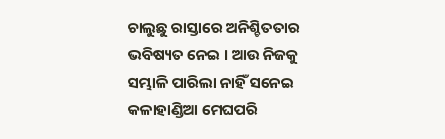ଚାଲୁଛୁ ରାସ୍ତାରେ ଅନିଶ୍ଚିତତାର ଭବିଷ୍ୟତ ନେଇ । ଆଉ ନିଜକୁ ସମ୍ଭାଳି ପାରିଲା ନାହିଁ ସନେଇ କଳାହାଣ୍ଡିଆ ମେଘପରି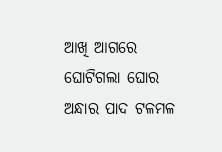ଆଖି ଆଗରେ ଘୋଟିଗଲା ଘୋର ଅନ୍ଧାର ପାଦ ଟଳମଳ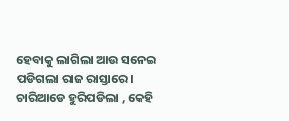ହେବାକୁ ଲାଗିଲା ଆଉ ସନେଇ ପଡିଗଲା ରାଜ ରାସ୍ତାରେ।
ଚାରିଆଡେ ହୁରିପଡିଲା , କେହି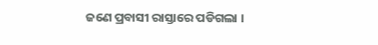ଜଣେ ପ୍ରବାସୀ ରାସ୍ତାରେ ପଡିଗଲା ।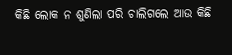କିଛି ଲୋକ ନ ଶୁଣିଲା ପରି ଚାଲିଗଲେ ଆଉ କିଛି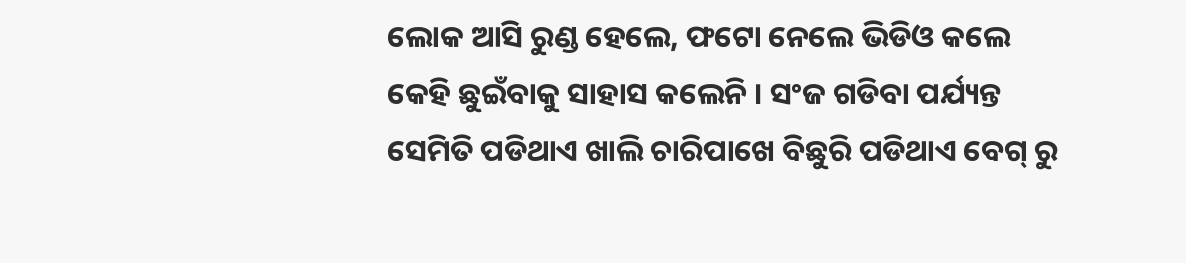ଲୋକ ଆସି ରୁଣ୍ଡ ହେଲେ, ଫଟୋ ନେଲେ ଭିଡିଓ କଲେ କେହି ଛୁଇଁବାକୁ ସାହାସ କଲେନି । ସଂଜ ଗଡିବା ପର୍ଯ୍ୟନ୍ତ ସେମିତି ପଡିଥାଏ ଖାଲି ଚାରିପାଖେ ବିଛୁରି ପଡିଥାଏ ବେଗ୍ ରୁ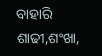ବାହାରି ଶାଢୀ,ଶଂଖା,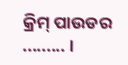କ୍ରିମ୍ ପାଉଡର ......... ।